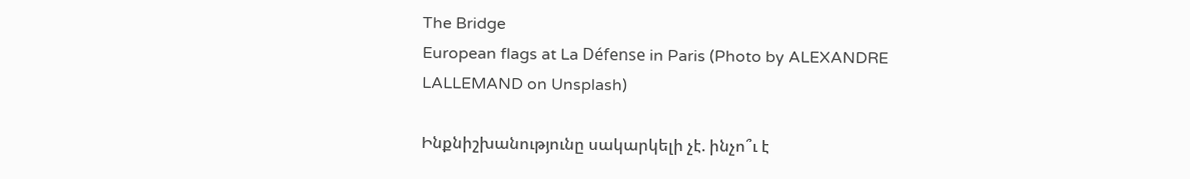The Bridge
European flags at La Défense in Paris (Photo by ALEXANDRE LALLEMAND on Unsplash)

Ինքնիշխանությունը սակարկելի չէ. ինչո՞ւ է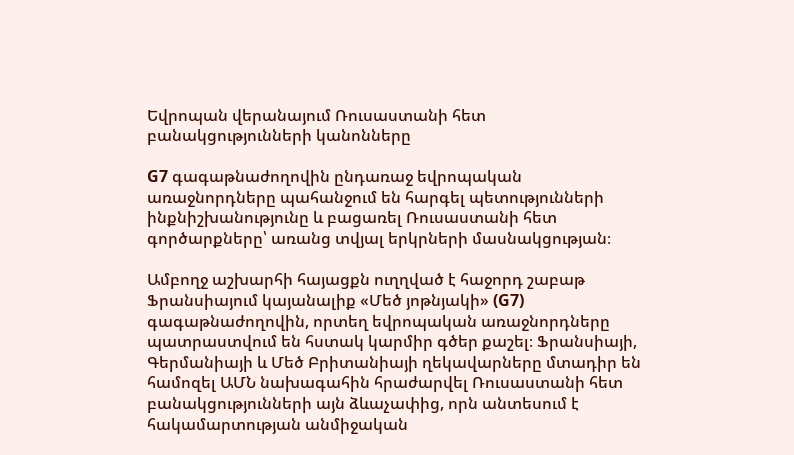Եվրոպան վերանայում Ռուսաստանի հետ բանակցությունների կանոնները

G7 գագաթնաժողովին ընդառաջ եվրոպական առաջնորդները պահանջում են հարգել պետությունների ինքնիշխանությունը և բացառել Ռուսաստանի հետ գործարքները՝ առանց տվյալ երկրների մասնակցության։

Ամբողջ աշխարհի հայացքն ուղղված է հաջորդ շաբաթ Ֆրանսիայում կայանալիք «Մեծ յոթնյակի» (G7) գագաթնաժողովին, որտեղ եվրոպական առաջնորդները պատրաստվում են հստակ կարմիր գծեր քաշել։ Ֆրանսիայի, Գերմանիայի և Մեծ Բրիտանիայի ղեկավարները մտադիր են համոզել ԱՄՆ նախագահին հրաժարվել Ռուսաստանի հետ բանակցությունների այն ձևաչափից, որն անտեսում է հակամարտության անմիջական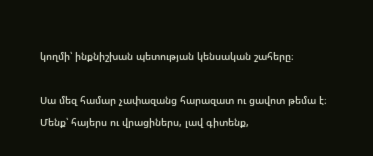կողմի՝ ինքնիշխան պետության կենսական շահերը։

Սա մեզ համար չափազանց հարազատ ու ցավոտ թեմա է։ Մենք՝ հայերս ու վրացիներս, լավ գիտենք,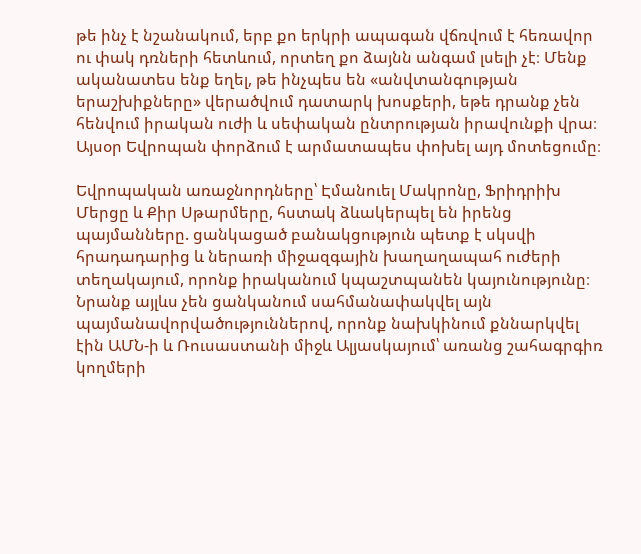թե ինչ է նշանակում, երբ քո երկրի ապագան վճռվում է հեռավոր ու փակ դռների հետևում, որտեղ քո ձայնն անգամ լսելի չէ։ Մենք ականատես ենք եղել, թե ինչպես են «անվտանգության երաշխիքները» վերածվում դատարկ խոսքերի, եթե դրանք չեն հենվում իրական ուժի և սեփական ընտրության իրավունքի վրա։ Այսօր Եվրոպան փորձում է արմատապես փոխել այդ մոտեցումը։

Եվրոպական առաջնորդները՝ Էմանուել Մակրոնը, Ֆրիդրիխ Մերցը և Քիր Սթարմերը, հստակ ձևակերպել են իրենց պայմանները. ցանկացած բանակցություն պետք է սկսվի հրադադարից և ներառի միջազգային խաղաղապահ ուժերի տեղակայում, որոնք իրականում կպաշտպանեն կայունությունը։ Նրանք այլևս չեն ցանկանում սահմանափակվել այն պայմանավորվածություններով, որոնք նախկինում քննարկվել էին ԱՄՆ-ի և Ռուսաստանի միջև Ալյասկայում՝ առանց շահագրգիռ կողմերի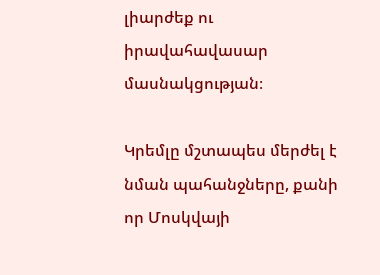լիարժեք ու իրավահավասար մասնակցության։

Կրեմլը մշտապես մերժել է նման պահանջները, քանի որ Մոսկվայի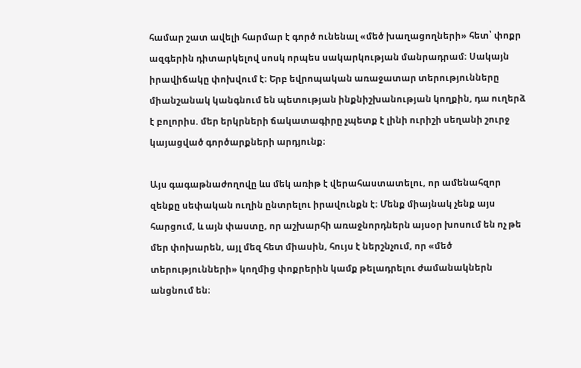համար շատ ավելի հարմար է գործ ունենալ «մեծ խաղացողների» հետ՝ փոքր ազգերին դիտարկելով սոսկ որպես սակարկության մանրադրամ։ Սակայն իրավիճակը փոխվում է։ Երբ եվրոպական առաջատար տերությունները միանշանակ կանգնում են պետության ինքնիշխանության կողքին, դա ուղերձ է բոլորիս. մեր երկրների ճակատագիրը չպետք է լինի ուրիշի սեղանի շուրջ կայացված գործարքների արդյունք։

Այս գագաթնաժողովը ևս մեկ առիթ է վերահաստատելու, որ ամենահզոր զենքը սեփական ուղին ընտրելու իրավունքն է։ Մենք միայնակ չենք այս հարցում, և այն փաստը, որ աշխարհի առաջնորդներն այսօր խոսում են ոչ թե մեր փոխարեն, այլ մեզ հետ միասին, հույս է ներշնչում, որ «մեծ տերությունների» կողմից փոքրերին կամք թելադրելու ժամանակներն անցնում են։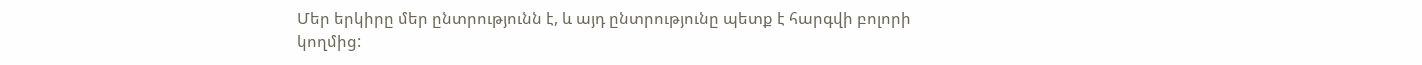Մեր երկիրը մեր ընտրությունն է, և այդ ընտրությունը պետք է հարգվի բոլորի կողմից: